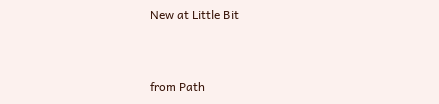New at Little Bit


from Path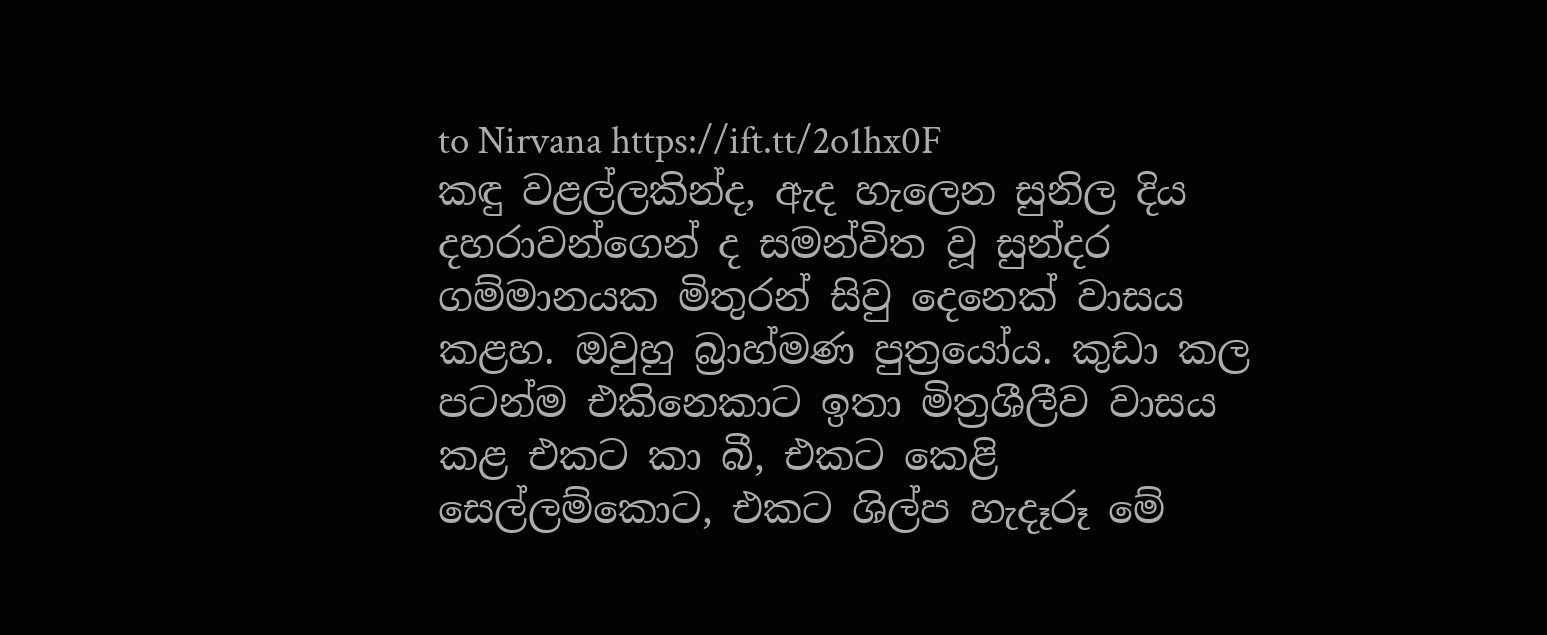to Nirvana https://ift.tt/2o1hx0F
කඳු වළල්ලකින්ද, ඇද හැලෙන සුනිල දිය දහරාවන්ගෙන් ද සමන්විත වූ සුන්දර ගම්මානයක මිතුරන් සිවු දෙනෙක් වාසය කළහ. ඔවුහු බ්‍රාහ්මණ පුත්‍රයෝය. කුඩා කල පටන්ම එකිනෙකාට ඉතා මිත්‍රශීලීව වාසය කළ එකට කා බී, එකට කෙළි සෙල්ලම්කොට, එකට ශිල්ප හැදෑරූ මේ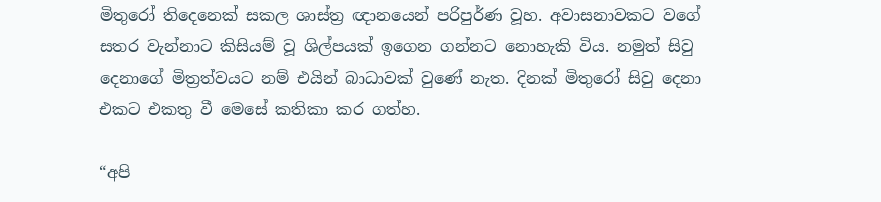මිතුරෝ තිදෙනෙක් සකල ශාස්ත්‍ර ඥානයෙන් පරිපුර්ණ වූහ. අවාසනාවකට වගේ සතර වැන්නාට කිසියම් වූ ශිල්පයක් ඉගෙන ගන්නට නොහැකි විය. නමුත් සිවු දෙනාගේ මිත්‍රත්වයට නම් එයින් බාධාවක් වුණේ නැත. දිනක් මිතුරෝ සිවු දෙනා එකට එකතු වී මෙසේ කතිකා කර ගත්හ.

“අපි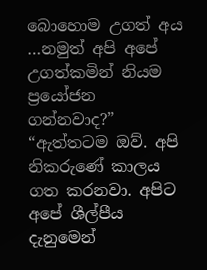බොහොම උගත් අය …නමුත් අපි අපේ උගත්කමින් නියම ප්‍රයෝජන ගන්නවාද?” “ඇත්තටම ඔව්. අපි නිකරුණේ කාලය ගත කරනවා. අපිට අපේ ශීල්පීය දැනුමෙන්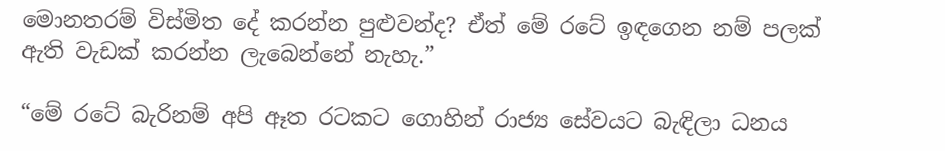මොනතරම් විස්මිත දේ කරන්න පුළුවන්ද? ඒත් මේ රටේ ඉඳගෙන නම් පලක් ඇති වැඩක් කරන්න ලැබෙන්නේ නැහැ.”

“මේ රටේ බැරිනම් අපි ඈත රටකට ගොහින් රාජ්‍ය සේවයට බැඳිලා ධනය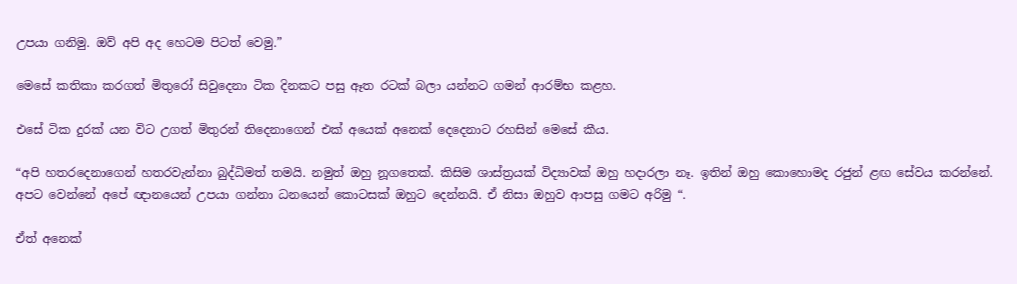උපයා ගනිමු. ඔව් අපි අද හෙටම පිටත් වෙමු.”

මෙසේ කතිකා කරගත් මිතුරෝ සිවුදෙනා ටික දිනකට පසු ඈත රටක් බලා යන්නට ගමන් ආරම්භ කළහ.

එසේ ටික දුරක් යන විට උගත් මිතුරන් තිදෙනාගෙන් එක් අයෙක් අනෙක් දෙදෙනාට රහසින් මෙසේ කීය.

“අපි හතරදෙනාගෙන් හතරවැන්නා බුද්ධිමත් තමයි. නමුත් ඔහු නූගතෙක්. කිසිම ශාස්ත්‍රයක් විද්‍යාවක් ඔහු හදාරලා නෑ. ඉතින් ඔහු කොහොමද රජුන් ළඟ සේවය කරන්නේ. අපට වෙන්නේ අපේ ඥානයෙන් උපයා ගන්නා ධනයෙන් කොටසක් ඔහුට දෙන්නයි. ඒ නිසා ඔහුව ආපසු ගමට අරිමු “.

ඒත් අනෙක්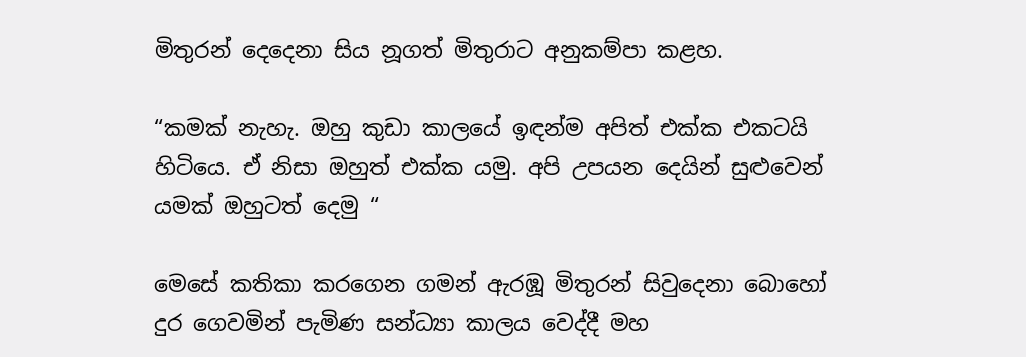මිතුරන් දෙදෙනා සිය නූගත් මිතුරාට අනුකම්පා කළහ.

“කමක් නැහැ. ඔහු කුඩා කාලයේ ඉඳන්ම අපිත් එක්ක එකටයි හිටියෙ. ඒ නිසා ඔහුත් එක්ක යමු. අපි උපයන දෙයින් සුළුවෙන් යමක් ඔහුටත් දෙමු “

මෙසේ කතිකා කරගෙන ගමන් ඇරඹූ මිතුරන් සිවුදෙනා බොහෝ දුර ගෙවමින් පැමිණ සන්ධ්‍යා කාලය වෙද්දී මහ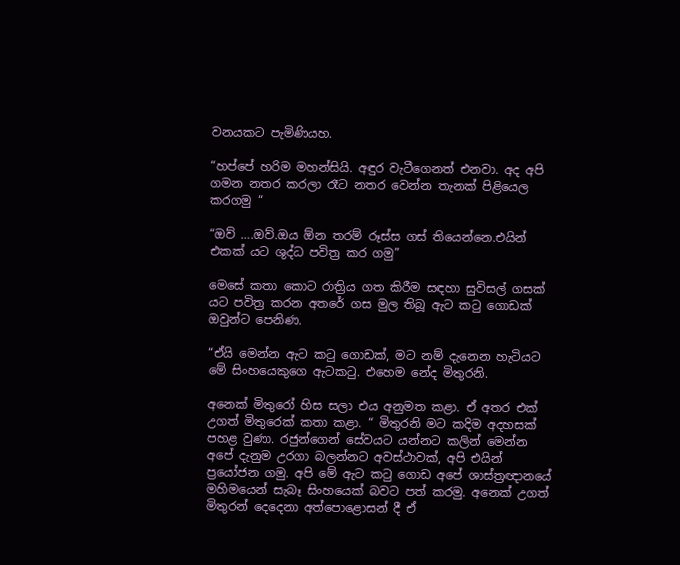වනයකට පැමිණියහ.

“හප්පේ හරිම මහන්සියි. අඳුර වැටීගෙනත් එනවා. අද අපි ගමන නතර කරලා රෑට නතර වෙන්න තැනක් පිළියෙල කරගමු “

“ඔව් ….ඔව්.ඔය ඕන තරම් රූස්ස ගස් තියෙන්නෙ.එයින් එකක් යට ශුද්ධ පවිත්‍ර කර ගමු”

මෙසේ කතා කොට රාත්‍රිය ගත කිරීම සඳහා සුවිසල් ගසක් යට පවිත්‍ර කරන අතරේ ගස මුල තිබූ ඇට කටු ගොඩක් ඔවුන්ට පෙනිණ.

“ඒයි මෙන්න ඇට කටු ගොඩක්, මට නම් දැනෙන හැටියට මේ සිංහයෙකුගෙ ඇටකටු. එහෙම නේද මිතුරනි.

අනෙක් මිතුරෝ හිස සලා එය අනුමත කළා. ඒ අතර එක් උගත් මිතුරෙක් කතා කළා. “ මිතුරනි මට කදිම අදහසක් පහළ වුණා. රජුන්ගෙන් සේවයට යන්නට කලින් මෙන්න අපේ දැනුම උරගා බලන්නට අවස්ථාවක්, අපි එයින් ප්‍රයෝජන ගමු. අපි මේ ඇට කටු ගොඩ අපේ ශාස්ත්‍රඥානයේ මහිමයෙන් සැබෑ සිංහයෙක් බවට පත් කරමු. අනෙක් උගත් මිතුරන් දෙදෙනා අත්පොළොසන් දී ඒ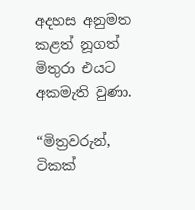අදහස අනුමත කළත් නූගත් මිතුරා එයට අකමැති වුණා.

“මිත්‍රවරුන්, ටිකක්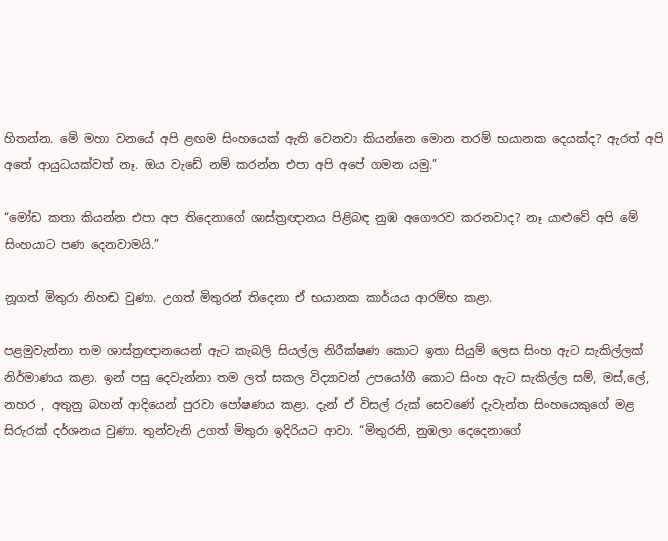හිතන්න. මේ මහා වනයේ අපි ළඟම සිංහයෙක් ඇති වෙනවා කියන්නෙ මොන තරම් භයානක දෙයක්ද? ඇරත් අපි අතේ ආයුධයක්වත් නෑ. ඔය වැඩේ නම් කරන්න එපා අපි අපේ ගමන යමු.”

“මෝඩ කතා කියන්න එපා අප තිදෙනාගේ ශාස්ත්‍රඥානය පිළිබඳ නුඹ අගෞරව කරනවාද? නෑ යාළුවේ අපි මේ සිංහයාට පණ දෙනවාමයි.”

නූගත් මිතුරා නිහඬ වුණා. උගත් මිතුරන් තිදෙනා ඒ භයානක කාර්යය ආරම්භ කළා.

පළමුවැන්නා තම ශාස්ත්‍රඥානයෙන් ඇට කැබලි සියල්ල නිරීක්ෂණ කොට ඉතා සියුම් ලෙස සිංහ ඇට සැකිල්ලක් නිර්මාණය කළා. ඉන් පසු දෙවැන්නා තම ලත් සකල විද්‍යාවන් උපයෝගී කොට සිංහ ඇට සැකිල්ල සම්, මස්,ලේ, නහර , අතුනු බහන් ආදියෙන් පුරවා පෝෂණය කළා. දැන් ඒ විසල් රුක් සෙවණේ දැවැන්ත සිංහයෙකුගේ මළ සිරුරක් දර්ශනය වුණා. තුන්වැනි උගත් මිතුරා ඉදිරියට ආවා. “මිතුරනි, නුඹලා දෙදෙනාගේ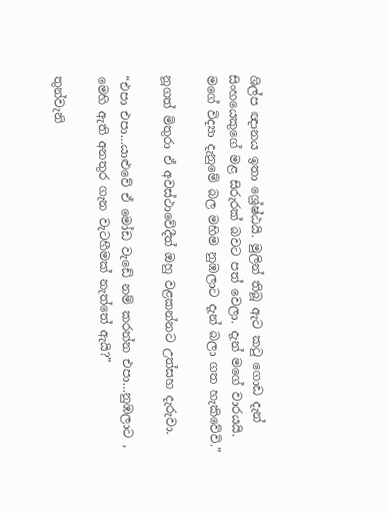ශිල්ප ඥානය ඉතා ශ්‍රේෂ්ඨයි. මුලින් තිබූ ඇට කටු ගොඩ දැන් සිංහයෙකුගේ මළ සිරුරක් බවට පත් වෙලා. දැන් මගේ වාරයයි. මගේ විද්‍යා දැනුමේ බල මහිම නුඹලාට දැන් බලා ගත හැකිවේවි.”

නූගත් මිතුරා ඒ අවස්ථාවේදීත් ඔහු වළකන්නට උත්සහ දැරුවා.

“එපා එපා…යාළුවේ ඒ මෝඩ වැඩේ නම් කරන්න එපා…නුඹලාට , මෙහි ඇති අනතුර ගැන වැටහීමක් නැත්තේ ඇයි?”

තුන්වැනි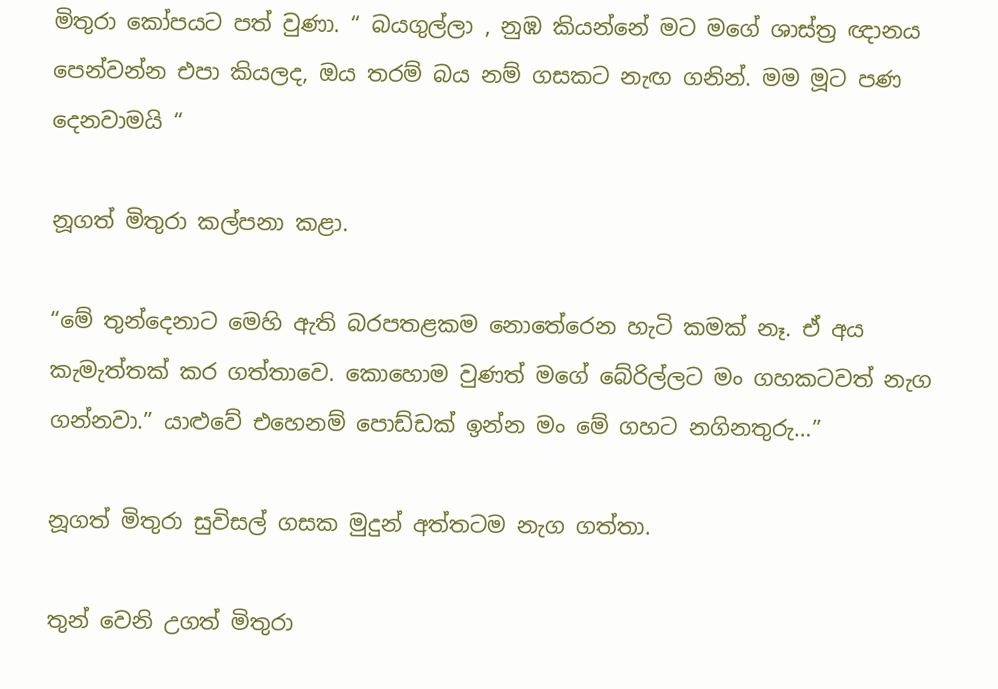මිතුරා කෝපයට පත් වුණා. “ බයගුල්ලා , නුඹ කියන්නේ මට මගේ ශාස්ත්‍ර ඥානය පෙන්වන්න එපා කියලද, ඔය තරම් බය නම් ගසකට නැඟ ගනින්. මම මූට පණ දෙනවාමයි “

නූගත් මිතුරා කල්පනා කළා.

“මේ තුන්දෙනාට මෙහි ඇති බරපතළකම නොතේරෙන හැටි කමක් නෑ. ඒ අය කැමැත්තක් කර ගත්තාවෙ. කොහොම වුණත් මගේ බේරිල්ලට මං ගහකටවත් නැග ගන්නවා.” යාළුවේ එහෙනම් පොඩ්ඩක් ඉන්න මං මේ ගහට නගිනතුරු…”

නූගත් මිතුරා සුවිසල් ගසක මුදුන් අත්තටම නැග ගත්තා.

තුන් වෙනි උගත් මිතුරා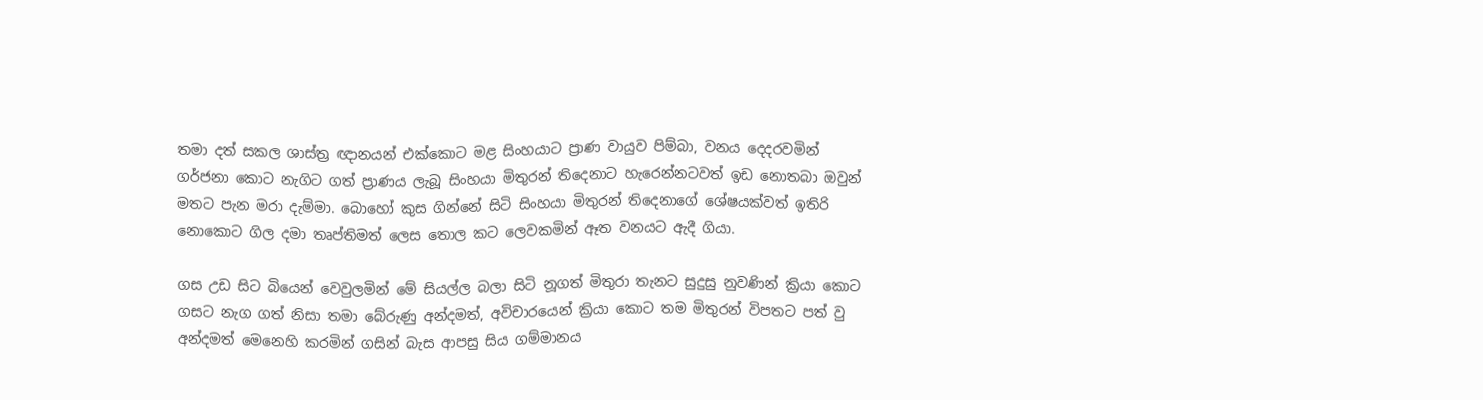තමා දත් සකල ශාස්ත්‍ර ඥානයන් එක්කොට මළ සිංහයාට ප්‍රාණ වායුව පිම්බා, වනය දෙදරවමින් ගර්ජනා කොට නැගිට ගත් ප්‍රාණය ලැබූ සිංහයා මිතුරන් තිදෙනාට හැරෙන්නටවත් ඉඩ නොතබා ඔවුන් මතට පැන මරා දැම්මා. බොහෝ කුස ගින්නේ සිටි සිංහයා මිතුරන් තිදෙනාගේ ශේෂයක්වත් ඉතිරි නොකොට ගිල දමා තෘප්තිමත් ලෙස තොල කට ලෙවකමින් ඈත වනයට ඇදී ගියා.

ගස උඩ සිට බියෙන් වෙවුලමින් මේ සියල්ල බලා සිටි නූගත් මිතුරා තැනට සුදුසු නුවණින් ක්‍රියා කොට ගසට නැග ගත් නිසා තමා බේරුණු අන්දමත්, අවිචාරයෙන් ක්‍රියා කොට තම මිතුරන් විපතට පත් වු අන්දමත් මෙනෙහි කරමින් ගසින් බැස ආපසු සිය ගම්මානය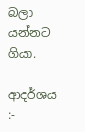බලා යන්නට ගියා.

ආදර්ශය :-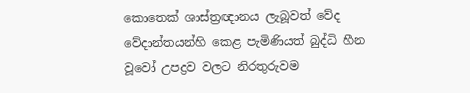කොතෙක් ශාස්ත්‍රඥානය ලැබූවත් වේද වේදාන්තයන්හි කෙළ පැමිණියත් බුද්ධි හීන වූවෝ උපද්‍රව වලට නිරතුරුවම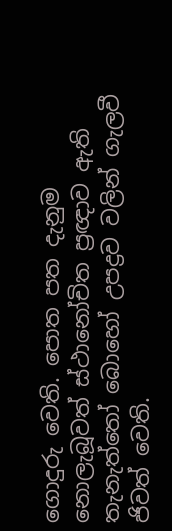ගොදුරු වෙති. පොත පත දැනුම නොලැබූවත් ස්ථානෝචිත ප්‍රඥාව ඇති තැනැත්තෝ බොහෝ උපද්‍රව වලින් ගැලවී ජිවත් වෙති.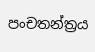පංචතන්ත්‍රය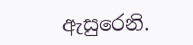ඇසුරෙනි.